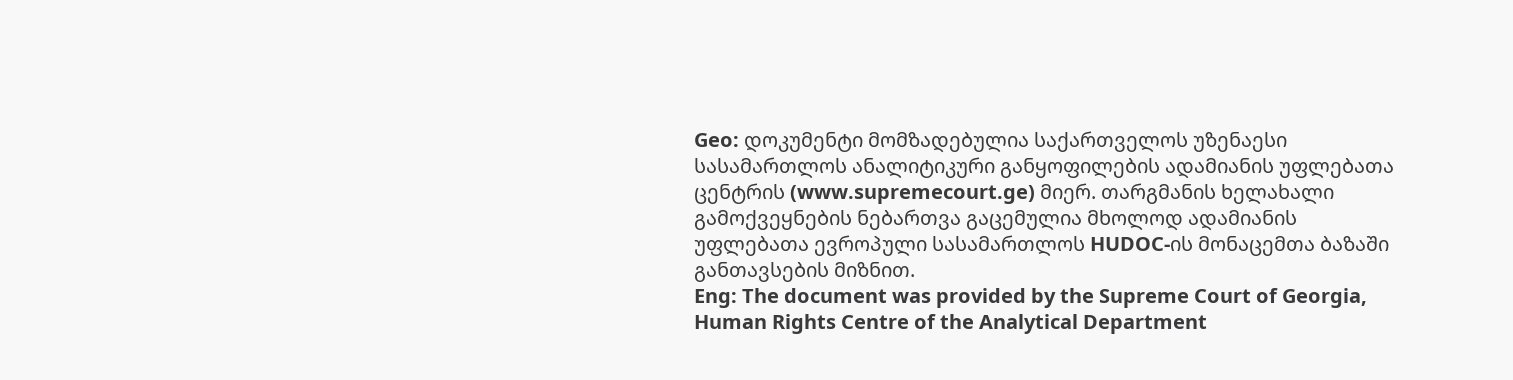Geo: დოკუმენტი მომზადებულია საქართველოს უზენაესი სასამართლოს ანალიტიკური განყოფილების ადამიანის უფლებათა ცენტრის (www.supremecourt.ge) მიერ. თარგმანის ხელახალი გამოქვეყნების ნებართვა გაცემულია მხოლოდ ადამიანის უფლებათა ევროპული სასამართლოს HUDOC-ის მონაცემთა ბაზაში განთავსების მიზნით.
Eng: The document was provided by the Supreme Court of Georgia, Human Rights Centre of the Analytical Department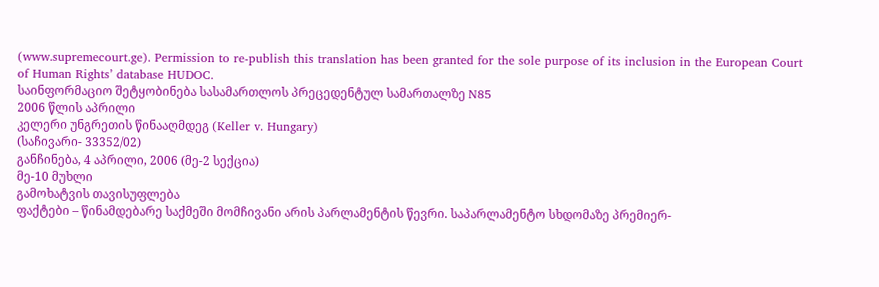(www.supremecourt.ge). Permission to re-publish this translation has been granted for the sole purpose of its inclusion in the European Court of Human Rights’ database HUDOC.
საინფორმაციო შეტყობინება სასამართლოს პრეცედენტულ სამართალზე N85
2006 წლის აპრილი
კელერი უნგრეთის წინააღმდეგ (Keller v. Hungary)
(საჩივარი- 33352/02)
განჩინება, 4 აპრილი, 2006 (მე-2 სექცია)
მე-10 მუხლი
გამოხატვის თავისუფლება
ფაქტები – წინამდებარე საქმეში მომჩივანი არის პარლამენტის წევრი. საპარლამენტო სხდომაზე პრემიერ-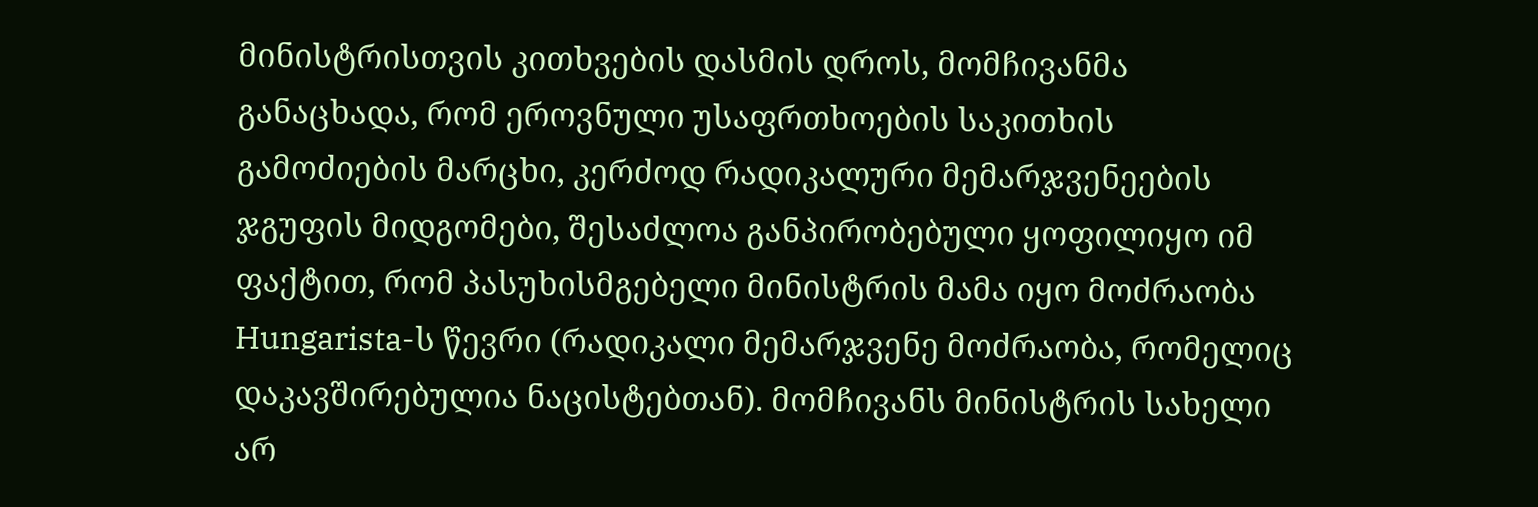მინისტრისთვის კითხვების დასმის დროს, მომჩივანმა განაცხადა, რომ ეროვნული უსაფრთხოების საკითხის გამოძიების მარცხი, კერძოდ რადიკალური მემარჯვენეების ჯგუფის მიდგომები, შესაძლოა განპირობებული ყოფილიყო იმ ფაქტით, რომ პასუხისმგებელი მინისტრის მამა იყო მოძრაობა Hungarista-ს წევრი (რადიკალი მემარჯვენე მოძრაობა, რომელიც დაკავშირებულია ნაცისტებთან). მომჩივანს მინისტრის სახელი არ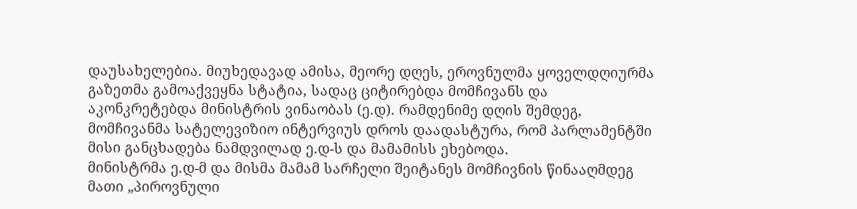დაუსახელებია. მიუხედავად ამისა, მეორე დღეს, ეროვნულმა ყოველდღიურმა გაზეთმა გამოაქვეყნა სტატია, სადაც ციტირებდა მომჩივანს და აკონკრეტებდა მინისტრის ვინაობას (ე.დ). რამდენიმე დღის შემდეგ, მომჩივანმა სატელევიზიო ინტერვიუს დროს დაადასტურა, რომ პარლამენტში მისი განცხადება ნამდვილად ე.დ-ს და მამამისს ეხებოდა.
მინისტრმა ე.დ-მ და მისმა მამამ სარჩელი შეიტანეს მომჩივნის წინააღმდეგ მათი „პიროვნული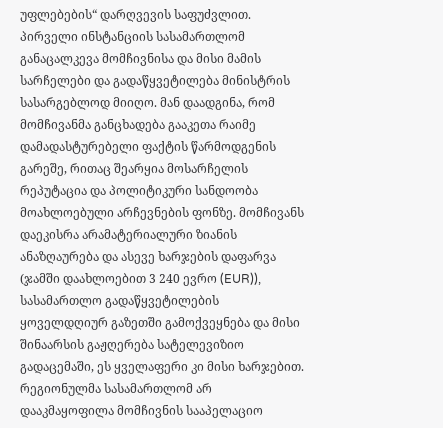უფლებების“ დარღვევის საფუძვლით. პირველი ინსტანციის სასამართლომ განაცალკევა მომჩივნისა და მისი მამის სარჩელები და გადაწყვეტილება მინისტრის სასარგებლოდ მიიღო. მან დაადგინა, რომ მომჩივანმა განცხადება გააკეთა რაიმე დამადასტურებელი ფაქტის წარმოდგენის გარეშე, რითაც შეარყია მოსარჩელის რეპუტაცია და პოლიტიკური სანდოობა მოახლოებული არჩევნების ფონზე. მომჩივანს დაეკისრა არამატერიალური ზიანის ანაზღაურება და ასევე ხარჯების დაფარვა (ჯამში დაახლოებით 3 240 ევრო (EUR)), სასამართლო გადაწყვეტილების ყოველდღიურ გაზეთში გამოქვეყნება და მისი შინაარსის გაჟღერება სატელევიზიო გადაცემაში, ეს ყველაფერი კი მისი ხარჯებით.
რეგიონულმა სასამართლომ არ დააკმაყოფილა მომჩივნის სააპელაციო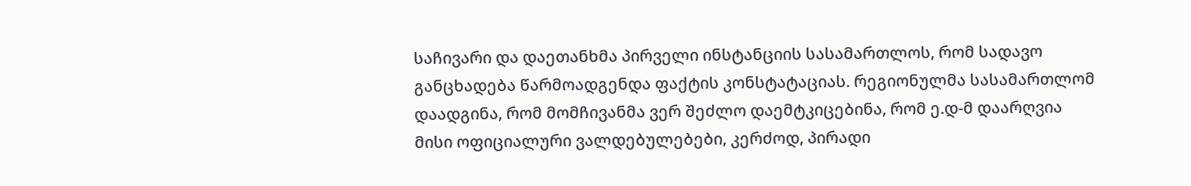საჩივარი და დაეთანხმა პირველი ინსტანციის სასამართლოს, რომ სადავო განცხადება წარმოადგენდა ფაქტის კონსტატაციას. რეგიონულმა სასამართლომ დაადგინა, რომ მომჩივანმა ვერ შეძლო დაემტკიცებინა, რომ ე.დ-მ დაარღვია მისი ოფიციალური ვალდებულებები, კერძოდ, პირადი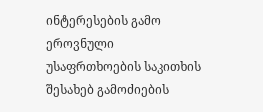ინტერესების გამო ეროვნული უსაფრთხოების საკითხის შესახებ გამოძიების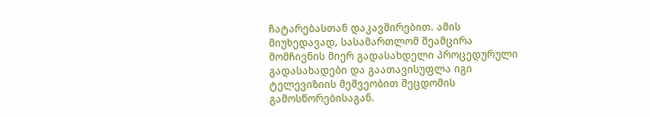ჩატარებასთან დაკავშირებით. ამის მიუხედავად, სასამართლომ შეამცირა მომჩივნის მიერ გადასახდელი პროცედურული გადასახადები და გაათავისუფლა იგი ტელევიზიის მეშვეობით შეცდომის გამოსწორებისაგან.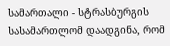სამართალი - სტრასბურგის სასამართლომ დაადგინა, რომ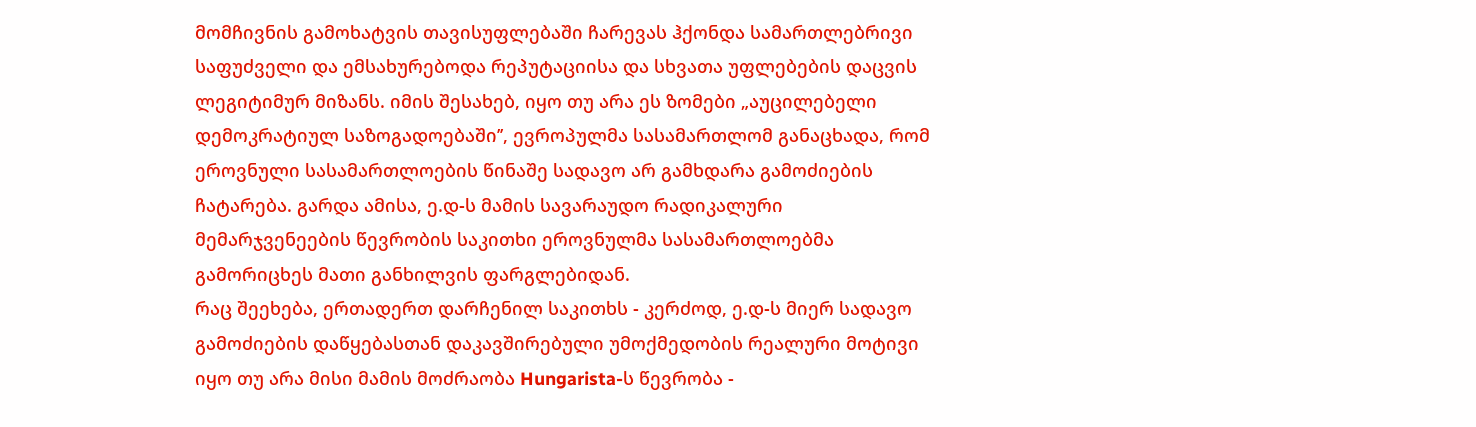მომჩივნის გამოხატვის თავისუფლებაში ჩარევას ჰქონდა სამართლებრივი საფუძველი და ემსახურებოდა რეპუტაციისა და სხვათა უფლებების დაცვის ლეგიტიმურ მიზანს. იმის შესახებ, იყო თუ არა ეს ზომები „აუცილებელი დემოკრატიულ საზოგადოებაში’’, ევროპულმა სასამართლომ განაცხადა, რომ ეროვნული სასამართლოების წინაშე სადავო არ გამხდარა გამოძიების ჩატარება. გარდა ამისა, ე.დ-ს მამის სავარაუდო რადიკალური მემარჯვენეების წევრობის საკითხი ეროვნულმა სასამართლოებმა გამორიცხეს მათი განხილვის ფარგლებიდან.
რაც შეეხება, ერთადერთ დარჩენილ საკითხს - კერძოდ, ე.დ-ს მიერ სადავო გამოძიების დაწყებასთან დაკავშირებული უმოქმედობის რეალური მოტივი იყო თუ არა მისი მამის მოძრაობა Hungarista-ს წევრობა -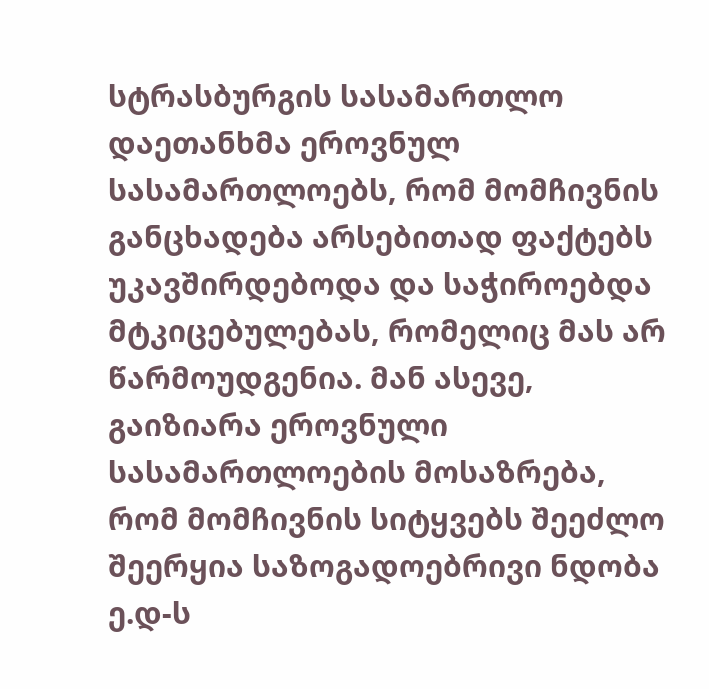სტრასბურგის სასამართლო დაეთანხმა ეროვნულ სასამართლოებს, რომ მომჩივნის განცხადება არსებითად ფაქტებს უკავშირდებოდა და საჭიროებდა მტკიცებულებას, რომელიც მას არ წარმოუდგენია. მან ასევე, გაიზიარა ეროვნული სასამართლოების მოსაზრება, რომ მომჩივნის სიტყვებს შეეძლო შეერყია საზოგადოებრივი ნდობა ე.დ-ს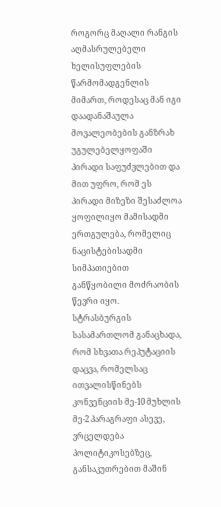როგორც მაღალი რანგის აღმასრულებელი ხელისუფლების წარმომადგენლის მიმართ, როდესაც მან იგი დაადანაშაულა მოვალეობების განზრახ უგულებელყოფაში პირადი საფუძვლებით და მით უფრო, რომ ეს პირადი მიზეზი შესაძლოა ყოფილიყო მამისადმი ერთგულება, რომელიც ნაცისტებისადმი სიმპათიებით განწყობილი მოძრაობის წევრი იყო.
სტრასბურგის სასამართლომ განაცხადა, რომ სხვათა რეპუტაციის დაცვა, რომელსაც ითვალისწინებს კონვენციის მე-10 მუხლის მე-2 პარაგრაფი ასევე, ვრცელდება პოლიტიკოსებზეც, განსაკუთრებით მაშინ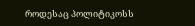როდესაც პოლიტიკოსს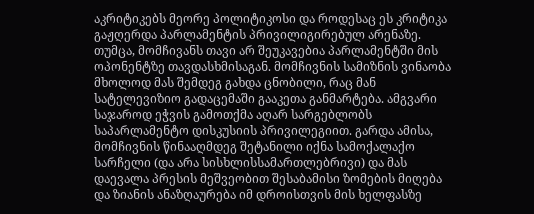აკრიტიკებს მეორე პოლიტიკოსი და როდესაც ეს კრიტიკა გაჟღერდა პარლამენტის პრივილიგირებულ არენაზე. თუმცა, მომჩივანს თავი არ შეუკავებია პარლამენტში მის ოპონენტზე თავდასხმისაგან. მომჩივნის სამიზნის ვინაობა მხოლოდ მას შემდეგ გახდა ცნობილი, რაც მან სატელევიზიო გადაცემაში გააკეთა განმარტება. ამგვარი საჯაროდ ეჭვის გამოთქმა აღარ სარგებლობს საპარლამენტო დისკუსიის პრივილეგიით. გარდა ამისა, მომჩივნის წინააღმდეგ შეტანილი იქნა სამოქალაქო სარჩელი (და არა სისხლისსამართლებრივი) და მას დაევალა პრესის მეშვეობით შესაბამისი ზომების მიღება და ზიანის ანაზღაურება იმ დროისთვის მის ხელფასზე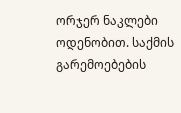ორჯერ ნაკლები ოდენობით. საქმის გარემოებების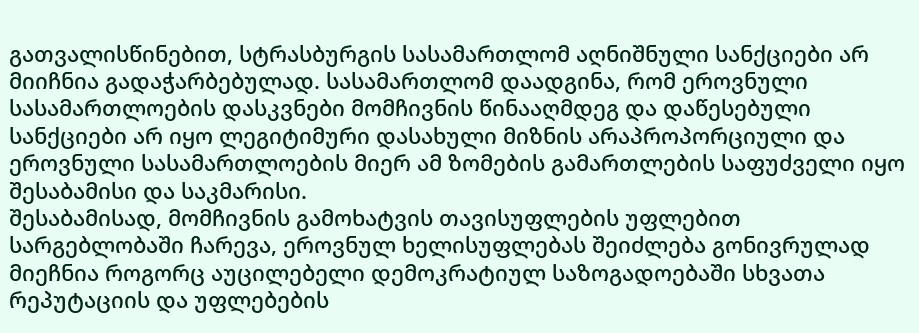გათვალისწინებით, სტრასბურგის სასამართლომ აღნიშნული სანქციები არ მიიჩნია გადაჭარბებულად. სასამართლომ დაადგინა, რომ ეროვნული სასამართლოების დასკვნები მომჩივნის წინააღმდეგ და დაწესებული სანქციები არ იყო ლეგიტიმური დასახული მიზნის არაპროპორციული და ეროვნული სასამართლოების მიერ ამ ზომების გამართლების საფუძველი იყო შესაბამისი და საკმარისი.
შესაბამისად, მომჩივნის გამოხატვის თავისუფლების უფლებით სარგებლობაში ჩარევა, ეროვნულ ხელისუფლებას შეიძლება გონივრულად მიეჩნია როგორც აუცილებელი დემოკრატიულ საზოგადოებაში სხვათა რეპუტაციის და უფლებების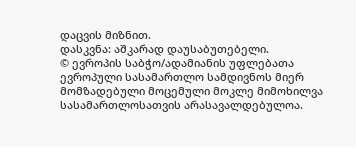დაცვის მიზნით.
დასკვნა: აშკარად დაუსაბუთებელი.
© ევროპის საბჭო/ადამიანის უფლებათა ევროპული სასამართლო სამდივნოს მიერ მომზადებული მოცემული მოკლე მიმოხილვა სასამართლოსათვის არასავალდებულოა.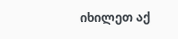იხილეთ აქ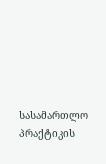სასამართლო პრაქტიკის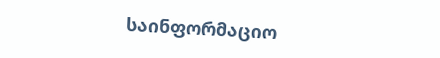საინფორმაციო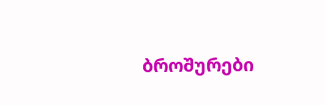ბროშურები